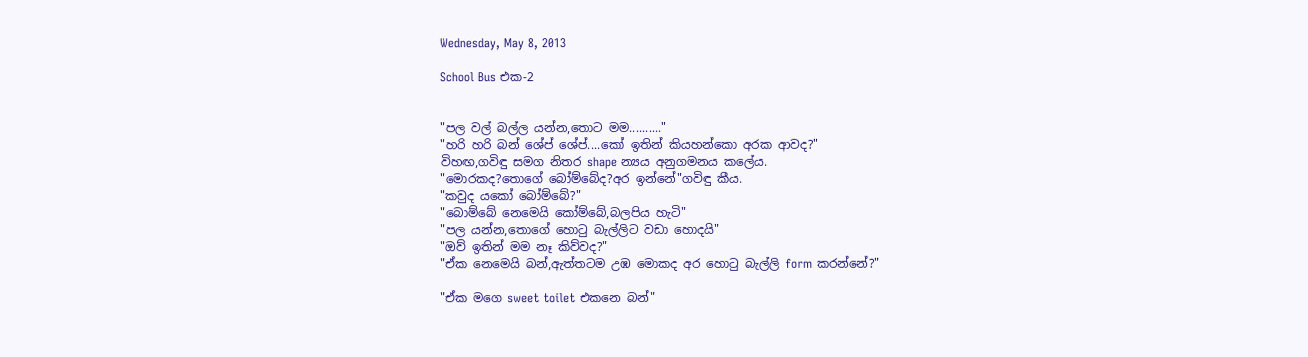Wednesday, May 8, 2013

School Bus එක-2


"පල වල් බල්ල යන්න,තොට මම.........."
"හරි හරි බන් ශේප් ශේප්....කෝ ඉතින් කියහන්කො අරක ආවද?"
විහඟ,ගවිඳු සමග නිතර shape න්‍යය අනුගමනය කලේය.
"මොරකද?තොගේ බෝම්බේද?අර ඉන්නේ"ගවිඳු කීය.
"කවුද යකෝ බෝම්බේ?"
"බොම්බේ නෙමෙයි කෝම්බේ,බලපිය හැටි"
"පල යන්න,තොගේ හොටු බැල්ලිට වඩා හොදයි"
"ඔව් ඉතින් මම නෑ කිව්වද?"
"ඒක නෙමෙයි බන්,ඇත්තටම උඹ මොකද අර හොටු බැල්ලි form කරන්නේ?"

"ඒක මගෙ sweet toilet එකනෙ බන්"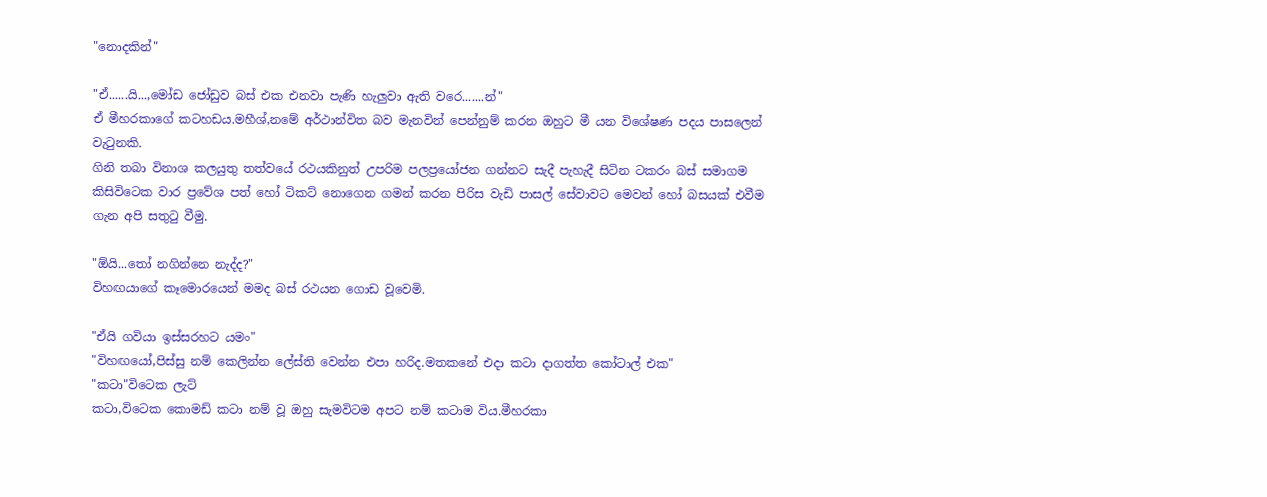"නොදකින්"

"ඒ......යි...,මෝඩ ජෝඩුව බස් එක එනවා පැණි හැලුවා ඇති වරෙ.......න්"
ඒ මීහරකාගේ කටහඩය.මහීශ්,නමේ අර්ථාන්විත බව මැනවින් පෙන්නුම් කරන ඔහුට මී යන විශේෂණ පදය පාසලෙන් වැටුනකි.
ගිනි තබා විනාශ කලයුතු තත්වයේ රථයකිනුත් උපරිම පලප්‍රයෝජන ගන්නට සැදී පැහැදී සිටින ටකරං බස් සමාගම කිසිවිටෙක වාර ප්‍රවේශ පත් හෝ ටිකට් නොගෙන ගමන් කරන පිරිස වැඩි පාසල් සේවාවට මෙවන් හෝ බසයක් එවීම ගැන අපි සතුටු වීමු.

"ඕයි...තෝ නගින්නෙ නැද්ද?"
විහඟයාගේ කෑමොරයෙන් මමද බස් රථයන ගොඩ වූවෙමි.

"ඒයි ගවියා ඉස්සරහට යමං"
"විහඟයෝ,පිස්සු නම් කෙලින්න ලේස්ති වෙන්න එපා හරිද.මතකනේ එදා කටා දාගත්ත කෝටාල් එක"
"කටා"විටෙක ලැට්
කටා,විටෙක කොමඩ් කටා නම් වූ ඔහු සැමවිටම අපට නම් කටාම විය.මීහරකා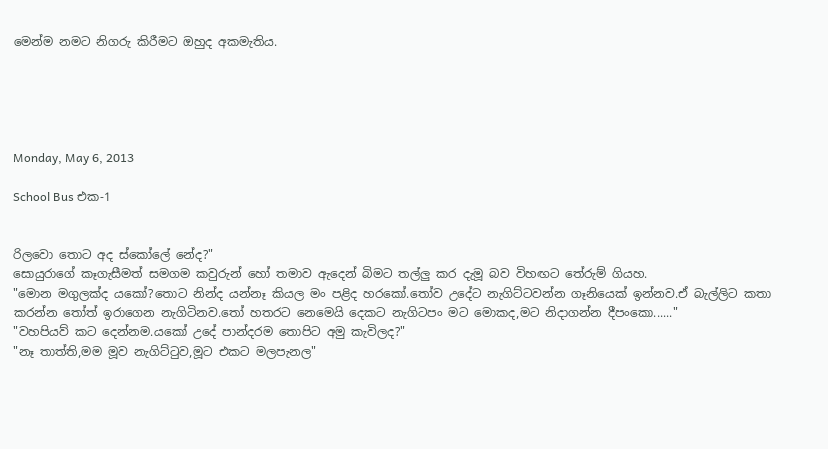මෙන්ම නමට නිගරු කිරීමට ඔහුද අකමැතිය.





Monday, May 6, 2013

School Bus එක-1


රිලවො තොට අද ස්කෝලේ නේද?"
සොයුරාගේ කෑගැසීමත් සමගම කවුරුන් හෝ තමාව ඇදෙන් බිමට තල්ලු කර දැමූ බව විහඟට තේරුම් ගියහ.
"මොන මගුලක්ද යකෝ?තොට නින්ද යන්නෑ කියල මං පළිද හරකෝ.තෝව උදේට නැගිට්ටවන්න ගෑනියෙක් ඉන්නව.ඒ බැල්ලිට කතා කරන්න තෝත් ඉරාගෙන නැගිටිනව.තෝ හතරට නෙමෙයි දෙකට නැගිටපං මට මොකද,මට නිදාගන්න දීපංකො......"
"වහපියව් කට දෙන්නම.යකෝ උදේ පාන්දරම තොපිට අමු කැවිලද?"
"නෑ තාත්ති,මම මූව නැගිට්ටුව,මූට එකට මලපැනල"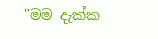"මම දැක්ක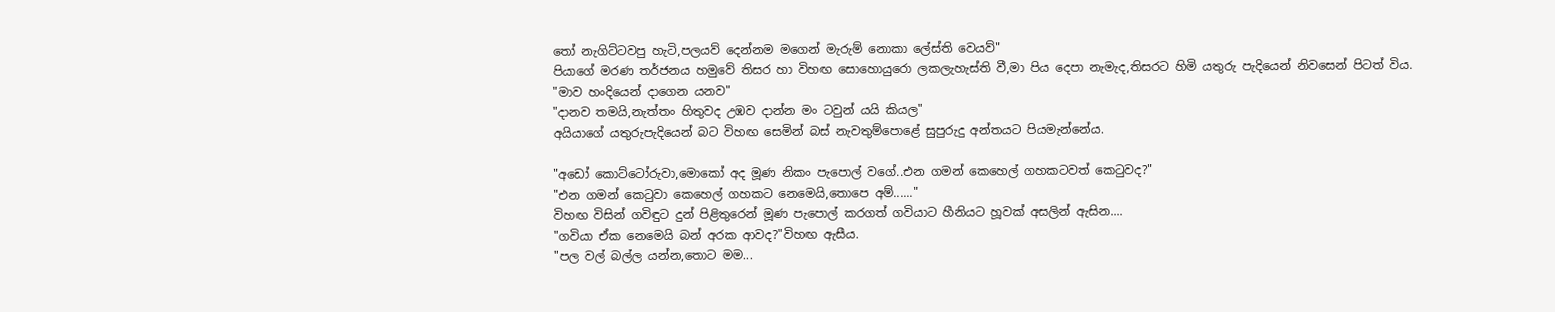තෝ නැගිට්ටවපු හැටි,පලයව් දෙන්නම මගෙන් මැරුම් නොකා ලේස්ති වෙයව්"
පියාගේ මරණ තර්ජනය හමුවේ තිසර හා විහඟ සොහොයුරො ලකලැහැස්ති වී,මා පිය දෙපා නැමැද,තිසරට හිමි යතුරු පැදියෙන් නිවසෙන් පිටත් විය.
"මාව හංදියෙන් දාගෙන යනව"
"දානව තමයි,නැත්තං හිතුවද උඹව දාන්න මං ටවුන් යයි කියල"
අයියාගේ යතුරුපැදියෙන් බට විහඟ සෙමින් බස් නැවතුම්පොළේ සුපුරුදු අන්තයට පියමැන්නේය.

"අඩෝ කොට්ටෝරුවා,මොකෝ අද මූණ නිකං පැපොල් වගේ..එන ගමන් කෙහෙල් ගහකටවත් කෙටුවද?"
"එන ගමන් කෙටුවා කෙහෙල් ගහකට නෙමෙයි,තොපෙ අම්......"
විහඟ විසින් ගවිඳුට දුන් පිළිතුරෙන් මූණ පැපොල් කරගත් ගවියාට හීනියට හූවක් අසලින් ඇසින....
"ගවියා ඒක නෙමෙයි බන් අරක ආවද?"විහඟ ඇසීය.
"පල වල් බල්ල යන්න,තොට මම...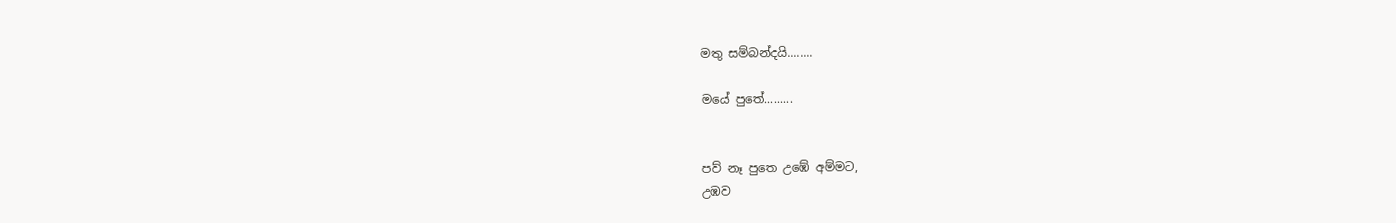මතු සම්බන්දයි........

මයේ පුතේ.........


පව් නෑ පුතෙ උඹේ අම්මට,
උඹව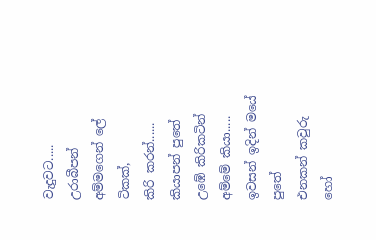වැදුවට.....
උරාබීපන් අම්මගෙන් ලේ ටිකක්,
කිරි කරන්......
කියාපන් පුතේ උඹේ කිරිකටින්
අම්මේ කියා.....
ඉවසන් ඉදින් මයේ පුතේ
එනකන් කවුරු හෝ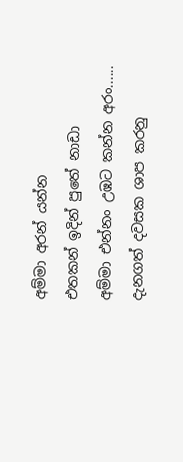අම්මා අරන් යන්න
එතකන් ඉදින් පුතේ නාඩා
අම්මා එන්නං උඹට කන්න අරං......
දැනගත් දවසක ශාප කරනු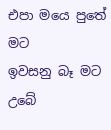එපා මයෙ පුතේ මට
ඉවසනු බෑ මට උබේ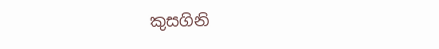කුසගිනි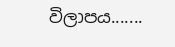විලාපය.......